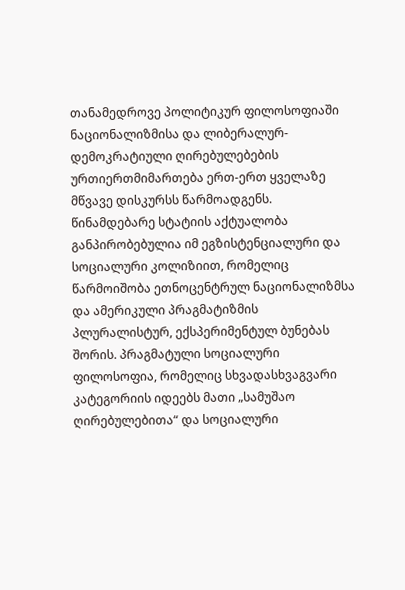თანამედროვე პოლიტიკურ ფილოსოფიაში ნაციონალიზმისა და ლიბერალურ-დემოკრატიული ღირებულებების ურთიერთმიმართება ერთ-ერთ ყველაზე მწვავე დისკურსს წარმოადგენს. წინამდებარე სტატიის აქტუალობა განპირობებულია იმ ეგზისტენციალური და სოციალური კოლიზიით, რომელიც წარმოიშობა ეთნოცენტრულ ნაციონალიზმსა და ამერიკული პრაგმატიზმის პლურალისტურ, ექსპერიმენტულ ბუნებას შორის. პრაგმატული სოციალური ფილოსოფია, რომელიც სხვადასხვაგვარი კატეგორიის იდეებს მათი „სამუშაო ღირებულებითა“ და სოციალური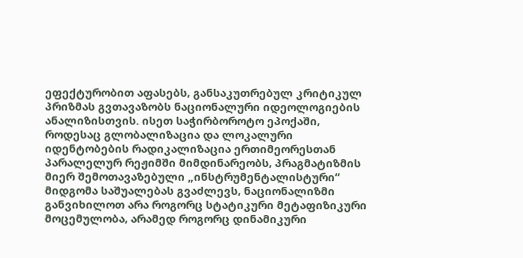ეფექტურობით აფასებს, განსაკუთრებულ კრიტიკულ პრიზმას გვთავაზობს ნაციონალური იდეოლოგიების ანალიზისთვის. ისეთ საჭირბოროტო ეპოქაში, როდესაც გლობალიზაცია და ლოკალური იდენტობების რადიკალიზაცია ერთიმეორესთან პარალელურ რეჟიმში მიმდინარეობს, პრაგმატიზმის მიერ შემოთავაზებული „ინსტრუმენტალისტური“ მიდგომა საშუალებას გვაძლევს, ნაციონალიზმი განვიხილოთ არა როგორც სტატიკური მეტაფიზიკური მოცემულობა, არამედ როგორც დინამიკური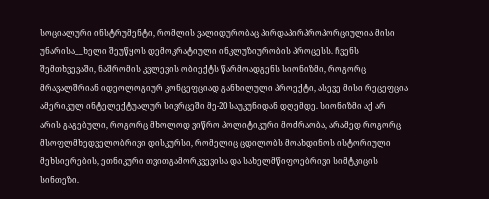სოციალური ინსტრუმენტი, რომლის ვალიდურობაც პირდაპირპროპორციულია მისი უნარისა__ხელი შეუწყოს დემოკრატიული ინკლუზიურობის პროცესს. ჩვენს შემთხვევაში, ნაშრომის კვლევის ობიექტს წარმოადგენს სიონიზმი, როგორც მრავალშრიან იდეოლოგიურ კონცეფციად განხილული პროექტი, ასევე მისი რეცეფცია ამერიკულ ინტელექტუალურ სივრცეში მე-20 საუკუნიდან დღემდე. სიონიზმი აქ არ არის გაგებული, როგორც მხოლოდ ვიწრო პოლიტიკური მოძრაობა, არამედ როგორც მსოფლმხედველობრივი დისკურსი, რომელიც ცდილობს მოახდინოს ისტორიული მეხსიერების, ეთნიკური თვითგამორკვევისა და სახელმწიფოებრივი სიმტკიცის სინთეზი.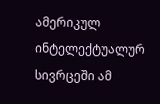ამერიკულ ინტელექტუალურ სივრცეში ამ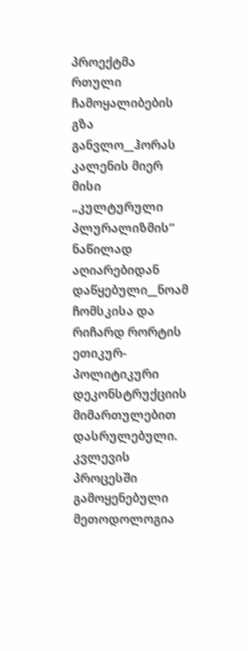პროექტმა რთული ჩამოყალიბების გზა განვლო__ჰორას კალენის მიერ მისი „კულტურული პლურალიზმის“ ნაწილად აღიარებიდან დაწყებული__ნოამ ჩომსკისა და რიჩარდ რორტის ეთიკურ-პოლიტიკური დეკონსტრუქციის მიმართულებით დასრულებული. კვლევის პროცესში გამოყენებული მეთოდოლოგია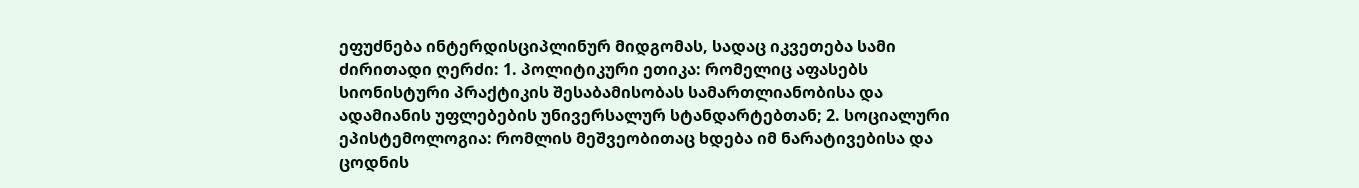ეფუძნება ინტერდისციპლინურ მიდგომას, სადაც იკვეთება სამი ძირითადი ღერძი: 1. პოლიტიკური ეთიკა: რომელიც აფასებს სიონისტური პრაქტიკის შესაბამისობას სამართლიანობისა და ადამიანის უფლებების უნივერსალურ სტანდარტებთან; 2. სოციალური ეპისტემოლოგია: რომლის მეშვეობითაც ხდება იმ ნარატივებისა და ცოდნის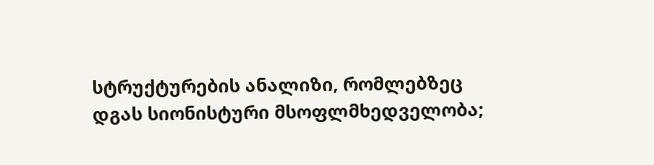სტრუქტურების ანალიზი, რომლებზეც დგას სიონისტური მსოფლმხედველობა;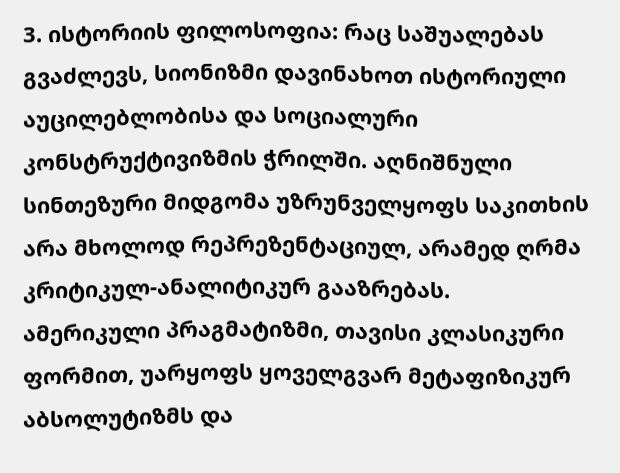3. ისტორიის ფილოსოფია: რაც საშუალებას გვაძლევს, სიონიზმი დავინახოთ ისტორიული აუცილებლობისა და სოციალური კონსტრუქტივიზმის ჭრილში. აღნიშნული სინთეზური მიდგომა უზრუნველყოფს საკითხის არა მხოლოდ რეპრეზენტაციულ, არამედ ღრმა კრიტიკულ-ანალიტიკურ გააზრებას.
ამერიკული პრაგმატიზმი, თავისი კლასიკური ფორმით, უარყოფს ყოველგვარ მეტაფიზიკურ აბსოლუტიზმს და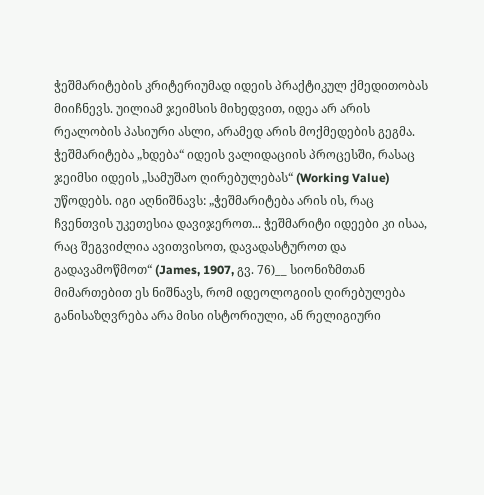ჭეშმარიტების კრიტერიუმად იდეის პრაქტიკულ ქმედითობას მიიჩნევს. უილიამ ჯეიმსის მიხედვით, იდეა არ არის რეალობის პასიური ასლი, არამედ არის მოქმედების გეგმა. ჭეშმარიტება „ხდება“ იდეის ვალიდაციის პროცესში, რასაც ჯეიმსი იდეის „სამუშაო ღირებულებას“ (Working Value) უწოდებს. იგი აღნიშნავს: „ჭეშმარიტება არის ის, რაც ჩვენთვის უკეთესია დავიჯეროთ... ჭეშმარიტი იდეები კი ისაა, რაც შეგვიძლია ავითვისოთ, დავადასტუროთ და გადავამოწმოთ“ (James, 1907, გვ. 76)__ სიონიზმთან მიმართებით ეს ნიშნავს, რომ იდეოლოგიის ღირებულება განისაზღვრება არა მისი ისტორიული, ან რელიგიური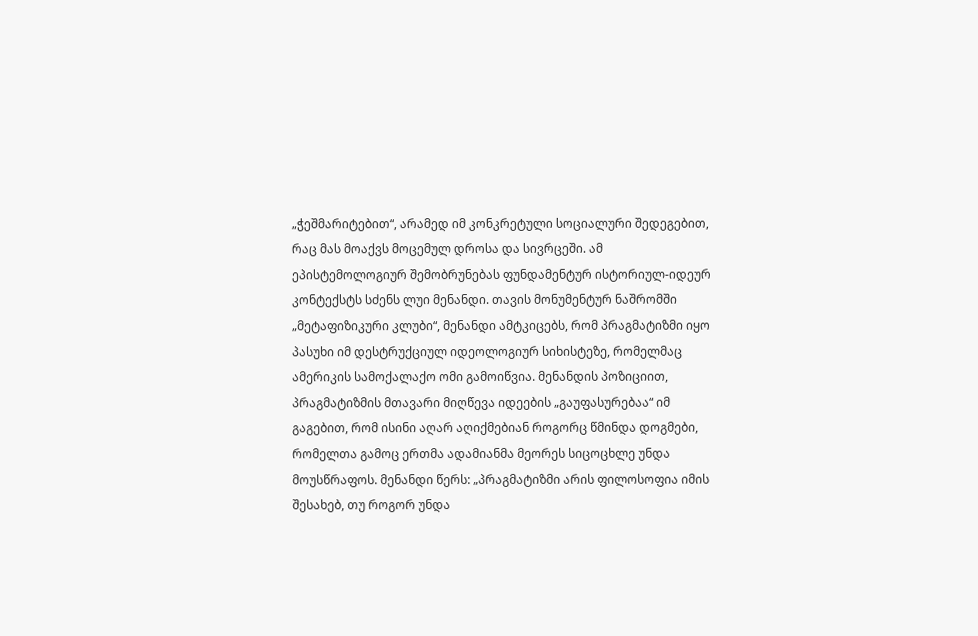„ჭეშმარიტებით“, არამედ იმ კონკრეტული სოციალური შედეგებით, რაც მას მოაქვს მოცემულ დროსა და სივრცეში. ამ ეპისტემოლოგიურ შემობრუნებას ფუნდამენტურ ისტორიულ-იდეურ კონტექსტს სძენს ლუი მენანდი. თავის მონუმენტურ ნაშრომში „მეტაფიზიკური კლუბი“, მენანდი ამტკიცებს, რომ პრაგმატიზმი იყო პასუხი იმ დესტრუქციულ იდეოლოგიურ სიხისტეზე, რომელმაც ამერიკის სამოქალაქო ომი გამოიწვია. მენანდის პოზიციით, პრაგმატიზმის მთავარი მიღწევა იდეების „გაუფასურებაა“ იმ გაგებით, რომ ისინი აღარ აღიქმებიან როგორც წმინდა დოგმები, რომელთა გამოც ერთმა ადამიანმა მეორეს სიცოცხლე უნდა მოუსწრაფოს. მენანდი წერს: „პრაგმატიზმი არის ფილოსოფია იმის შესახებ, თუ როგორ უნდა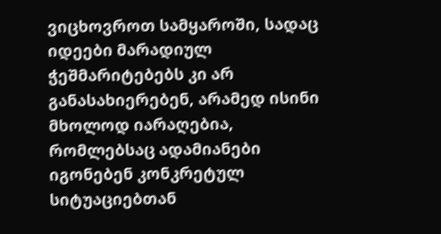ვიცხოვროთ სამყაროში, სადაც იდეები მარადიულ ჭეშმარიტებებს კი არ განასახიერებენ, არამედ ისინი მხოლოდ იარაღებია, რომლებსაც ადამიანები იგონებენ კონკრეტულ სიტუაციებთან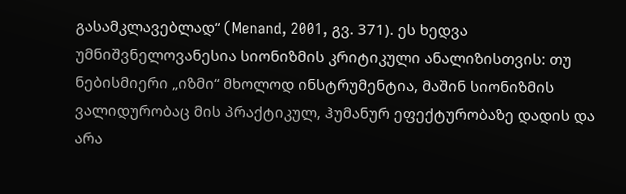გასამკლავებლად“ (Menand, 2001, გვ. 371). ეს ხედვა უმნიშვნელოვანესია სიონიზმის კრიტიკული ანალიზისთვის: თუ ნებისმიერი „იზმი“ მხოლოდ ინსტრუმენტია, მაშინ სიონიზმის ვალიდურობაც მის პრაქტიკულ, ჰუმანურ ეფექტურობაზე დადის და არა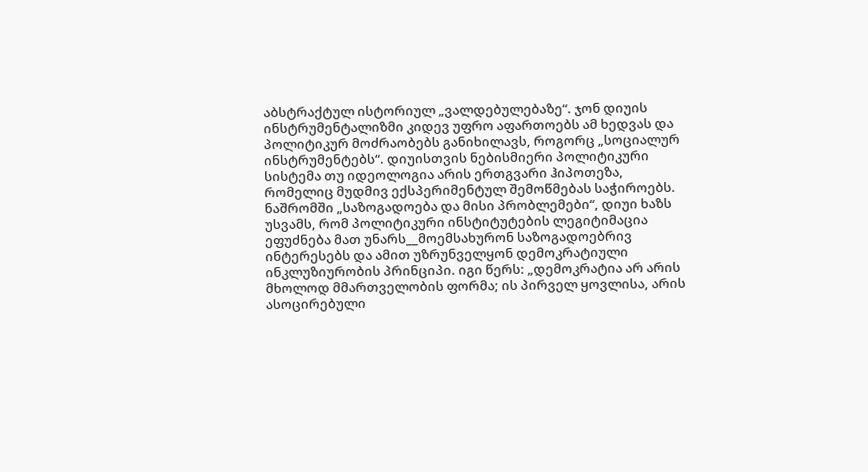აბსტრაქტულ ისტორიულ „ვალდებულებაზე“. ჯონ დიუის ინსტრუმენტალიზმი კიდევ უფრო აფართოებს ამ ხედვას და პოლიტიკურ მოძრაობებს განიხილავს, როგორც „სოციალურ ინსტრუმენტებს“. დიუისთვის ნებისმიერი პოლიტიკური სისტემა თუ იდეოლოგია არის ერთგვარი ჰიპოთეზა, რომელიც მუდმივ ექსპერიმენტულ შემოწმებას საჭიროებს. ნაშრომში „საზოგადოება და მისი პრობლემები“, დიუი ხაზს უსვამს, რომ პოლიტიკური ინსტიტუტების ლეგიტიმაცია ეფუძნება მათ უნარს__მოემსახურონ საზოგადოებრივ ინტერესებს და ამით უზრუნველყონ დემოკრატიული ინკლუზიურობის პრინციპი. იგი წერს: „დემოკრატია არ არის მხოლოდ მმართველობის ფორმა; ის პირველ ყოვლისა, არის ასოცირებული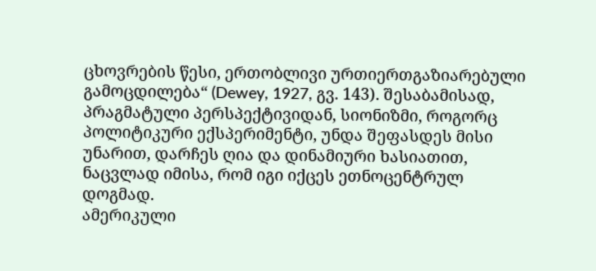ცხოვრების წესი, ერთობლივი ურთიერთგაზიარებული გამოცდილება“ (Dewey, 1927, გვ. 143). შესაბამისად, პრაგმატული პერსპექტივიდან, სიონიზმი, როგორც პოლიტიკური ექსპერიმენტი, უნდა შეფასდეს მისი უნარით, დარჩეს ღია და დინამიური ხასიათით, ნაცვლად იმისა, რომ იგი იქცეს ეთნოცენტრულ დოგმად.
ამერიკული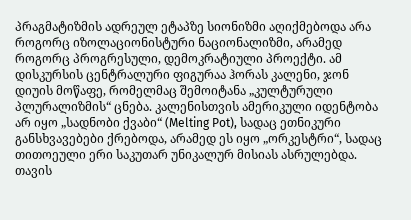პრაგმატიზმის ადრეულ ეტაპზე სიონიზმი აღიქმებოდა არა როგორც იზოლაციონისტური ნაციონალიზმი, არამედ როგორც პროგრესული, დემოკრატიული პროექტი. ამ დისკურსის ცენტრალური ფიგურაა ჰორას კალენი, ჯონ დიუის მოწაფე, რომელმაც შემოიტანა „კულტურული პლურალიზმის“ ცნება. კალენისთვის ამერიკული იდენტობა არ იყო „სადნობი ქვაბი“ (Melting Pot), სადაც ეთნიკური განსხვავებები ქრებოდა, არამედ ეს იყო „ორკესტრი“, სადაც თითოეული ერი საკუთარ უნიკალურ მისიას ასრულებდა. თავის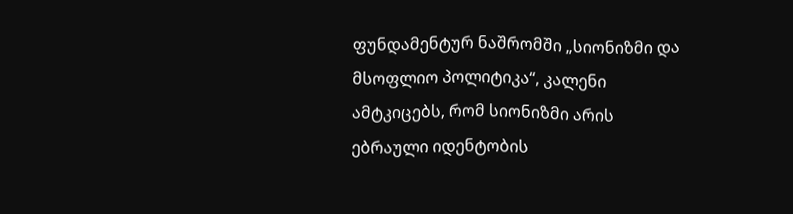ფუნდამენტურ ნაშრომში „სიონიზმი და მსოფლიო პოლიტიკა“, კალენი ამტკიცებს, რომ სიონიზმი არის ებრაული იდენტობის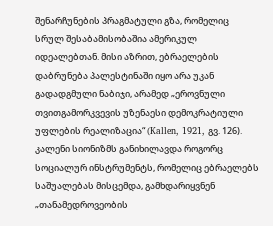შენარჩუნების პრაგმატული გზა, რომელიც სრულ შესაბამისობაშია ამერიკულ იდეალებთან. მისი აზრით, ებრაელების დაბრუნება პალესტინაში იყო არა უკან გადადგმული ნაბიჯი, არამედ „ეროვნული თვითგამორკვევის უზენაესი დემოკრატიული უფლების რეალიზაცია“ (Kallen, 1921, გვ. 126). კალენი სიონიზმს განიხილავდა როგორც სოციალურ ინსტრუმენტს, რომელიც ებრაელებს საშუალებას მისცემდა, გამხდარიყვნენ „თანამედროვეობის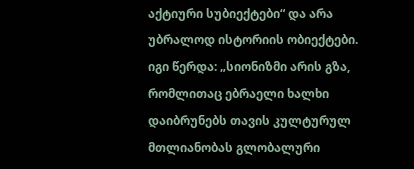აქტიური სუბიექტები“ და არა უბრალოდ ისტორიის ობიექტები. იგი წერდა: „სიონიზმი არის გზა, რომლითაც ებრაელი ხალხი დაიბრუნებს თავის კულტურულ მთლიანობას გლობალური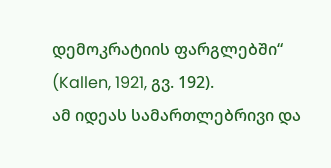დემოკრატიის ფარგლებში“ (Kallen, 1921, გვ. 192).
ამ იდეას სამართლებრივი და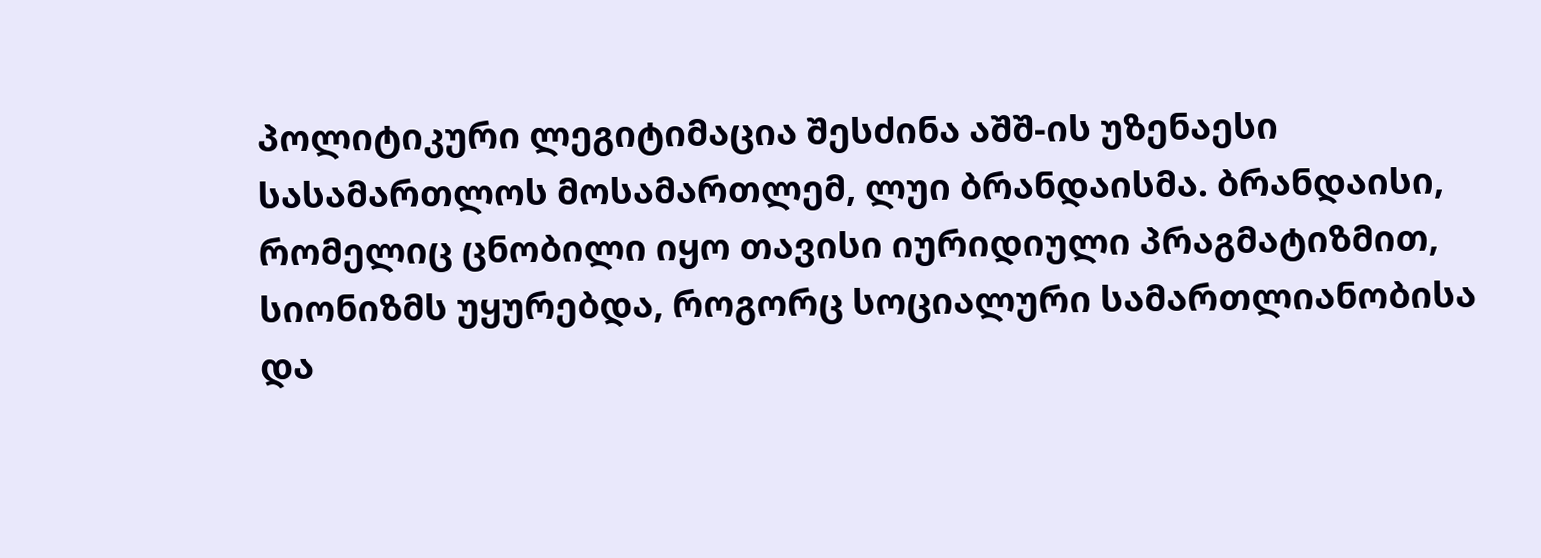პოლიტიკური ლეგიტიმაცია შესძინა აშშ-ის უზენაესი სასამართლოს მოსამართლემ, ლუი ბრანდაისმა. ბრანდაისი, რომელიც ცნობილი იყო თავისი იურიდიული პრაგმატიზმით, სიონიზმს უყურებდა, როგორც სოციალური სამართლიანობისა და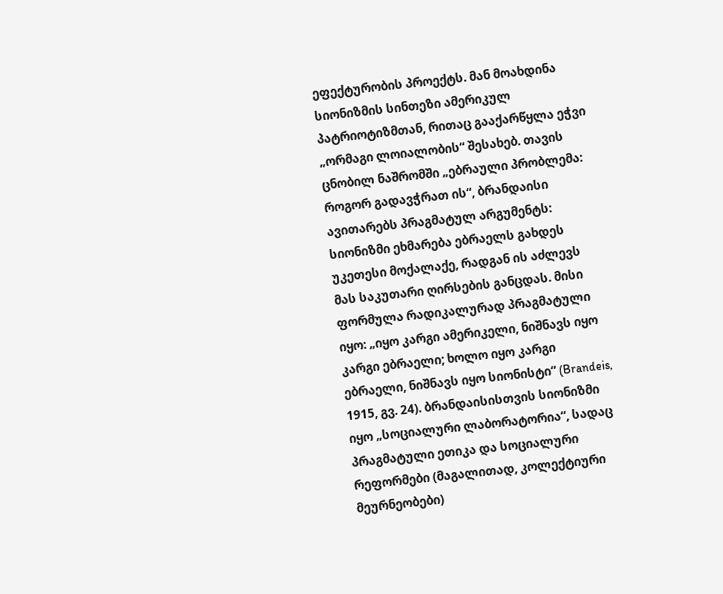ეფექტურობის პროექტს. მან მოახდინა სიონიზმის სინთეზი ამერიკულ პატრიოტიზმთან, რითაც გააქარწყლა ეჭვი „ორმაგი ლოიალობის“ შესახებ. თავის ცნობილ ნაშრომში „ებრაული პრობლემა: როგორ გადავჭრათ ის“, ბრანდაისი ავითარებს პრაგმატულ არგუმენტს: სიონიზმი ეხმარება ებრაელს გახდეს უკეთესი მოქალაქე, რადგან ის აძლევს მას საკუთარი ღირსების განცდას. მისი ფორმულა რადიკალურად პრაგმატული იყო: „იყო კარგი ამერიკელი, ნიშნავს იყო კარგი ებრაელი; ხოლო იყო კარგი ებრაელი, ნიშნავს იყო სიონისტი“ (Brandeis, 1915, გვ. 24). ბრანდაისისთვის სიონიზმი იყო „სოციალური ლაბორატორია“, სადაც პრაგმატული ეთიკა და სოციალური რეფორმები (მაგალითად, კოლექტიური მეურნეობები)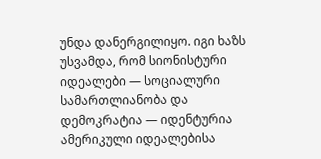უნდა დანერგილიყო. იგი ხაზს უსვამდა, რომ სიონისტური იდეალები — სოციალური სამართლიანობა და დემოკრატია — იდენტურია ამერიკული იდეალებისა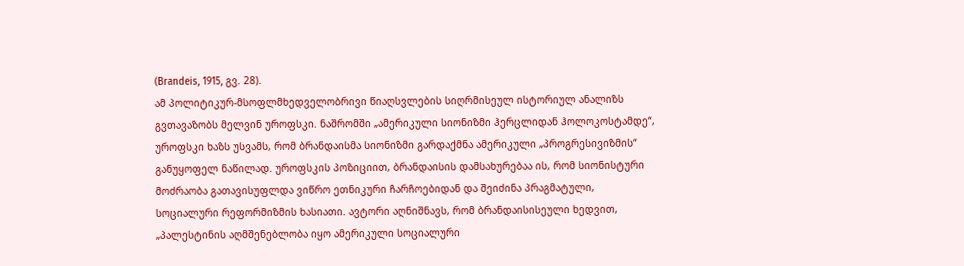(Brandeis, 1915, გვ. 28).
ამ პოლიტიკურ-მსოფლმხედველობრივი წიაღსვლების სიღრმისეულ ისტორიულ ანალიზს გვთავაზობს მელვინ უროფსკი. ნაშრომში „ამერიკული სიონიზმი ჰერცლიდან ჰოლოკოსტამდე“, უროფსკი ხაზს უსვამს, რომ ბრანდაისმა სიონიზმი გარდაქმნა ამერიკული „პროგრესივიზმის“ განუყოფელ ნაწილად. უროფსკის პოზიციით, ბრანდაისის დამსახურებაა ის, რომ სიონისტური მოძრაობა გათავისუფლდა ვიწრო ეთნიკური ჩარჩოებიდან და შეიძინა პრაგმატული, სოციალური რეფორმიზმის ხასიათი. ავტორი აღნიშნავს, რომ ბრანდაისისეული ხედვით, „პალესტინის აღმშენებლობა იყო ამერიკული სოციალური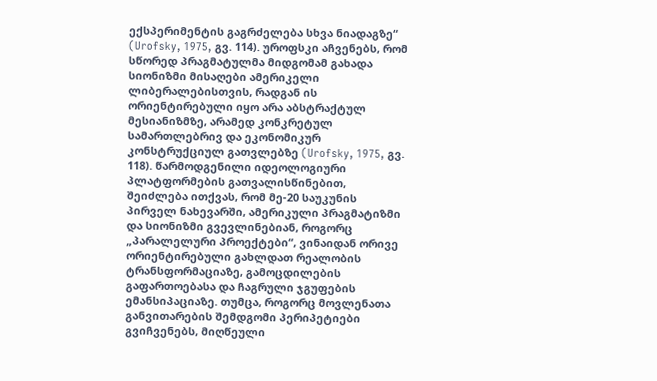ექსპერიმენტის გაგრძელება სხვა ნიადაგზე“ (Urofsky, 1975, გვ. 114). უროფსკი აჩვენებს, რომ სწორედ პრაგმატულმა მიდგომამ გახადა სიონიზმი მისაღები ამერიკელი ლიბერალებისთვის, რადგან ის ორიენტირებული იყო არა აბსტრაქტულ მესიანიზმზე, არამედ კონკრეტულ სამართლებრივ და ეკონომიკურ კონსტრუქციულ გათვლებზე (Urofsky, 1975, გვ. 118). წარმოდგენილი იდეოლოგიური პლატფორმების გათვალისწინებით, შეიძლება ითქვას, რომ მე-20 საუკუნის პირველ ნახევარში, ამერიკული პრაგმატიზმი და სიონიზმი გვევლინებიან, როგორც „პარალელური პროექტები“, ვინაიდან ორივე ორიენტირებული გახლდათ რეალობის ტრანსფორმაციაზე, გამოცდილების გაფართოებასა და ჩაგრული ჯგუფების ემანსიპაციაზე. თუმცა, როგორც მოვლენათა განვითარების შემდგომი პერიპეტიები გვიჩვენებს, მიღწეული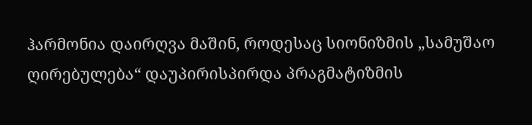ჰარმონია დაირღვა მაშინ, როდესაც სიონიზმის „სამუშაო ღირებულება“ დაუპირისპირდა პრაგმატიზმის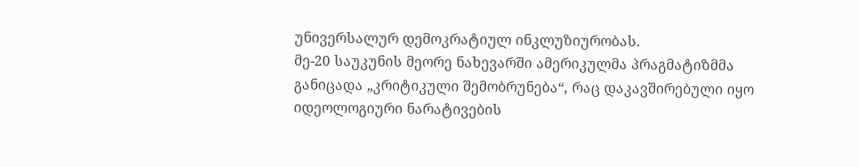უნივერსალურ დემოკრატიულ ინკლუზიურობას.
მე-20 საუკუნის მეორე ნახევარში ამერიკულმა პრაგმატიზმმა განიცადა „კრიტიკული შემობრუნება“, რაც დაკავშირებული იყო იდეოლოგიური ნარატივების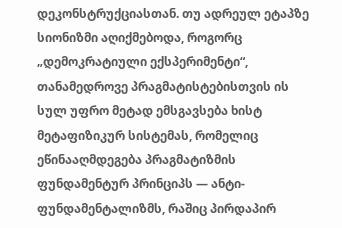დეკონსტრუქციასთან. თუ ადრეულ ეტაპზე სიონიზმი აღიქმებოდა, როგორც „დემოკრატიული ექსპერიმენტი“, თანამედროვე პრაგმატისტებისთვის ის სულ უფრო მეტად ემსგავსება ხისტ მეტაფიზიკურ სისტემას, რომელიც ეწინააღმდეგება პრაგმატიზმის ფუნდამენტურ პრინციპს — ანტი-ფუნდამენტალიზმს, რაშიც პირდაპირ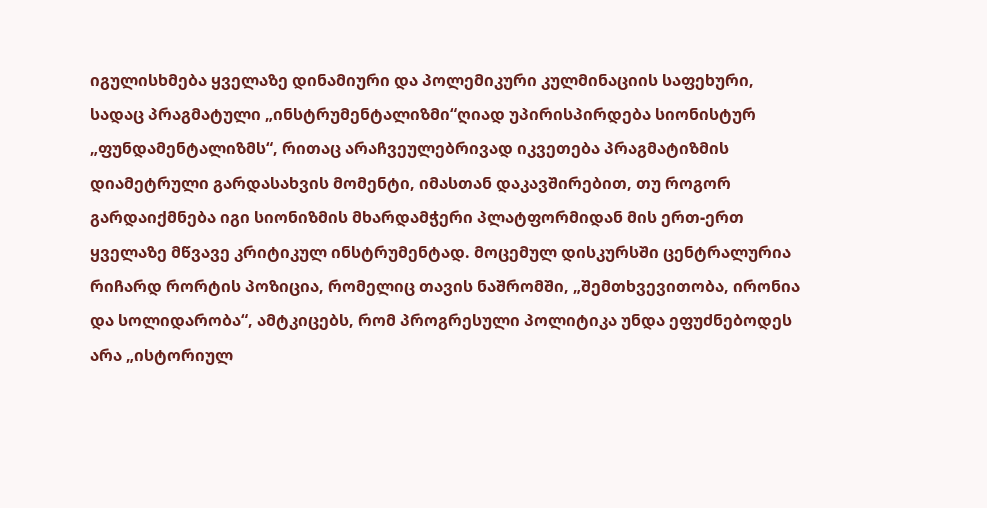იგულისხმება ყველაზე დინამიური და პოლემიკური კულმინაციის საფეხური, სადაც პრაგმატული „ინსტრუმენტალიზმი“ღიად უპირისპირდება სიონისტურ „ფუნდამენტალიზმს“, რითაც არაჩვეულებრივად იკვეთება პრაგმატიზმის დიამეტრული გარდასახვის მომენტი, იმასთან დაკავშირებით, თუ როგორ გარდაიქმნება იგი სიონიზმის მხარდამჭერი პლატფორმიდან მის ერთ-ერთ ყველაზე მწვავე კრიტიკულ ინსტრუმენტად. მოცემულ დისკურსში ცენტრალურია რიჩარდ რორტის პოზიცია, რომელიც თავის ნაშრომში, „შემთხვევითობა, ირონია და სოლიდარობა“, ამტკიცებს, რომ პროგრესული პოლიტიკა უნდა ეფუძნებოდეს არა „ისტორიულ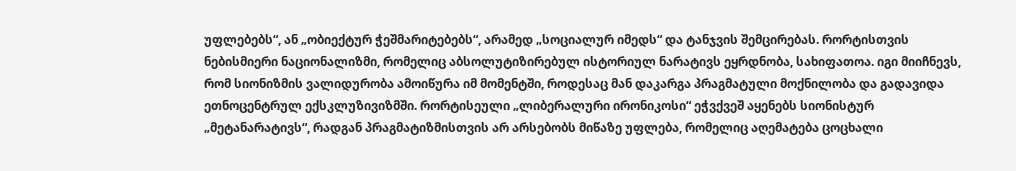უფლებებს“, ან „ობიექტურ ჭეშმარიტებებს“, არამედ „სოციალურ იმედს“ და ტანჯვის შემცირებას. რორტისთვის ნებისმიერი ნაციონალიზმი, რომელიც აბსოლუტიზირებულ ისტორიულ ნარატივს ეყრდნობა, სახიფათოა. იგი მიიჩნევს, რომ სიონიზმის ვალიდურობა ამოიწურა იმ მომენტში, როდესაც მან დაკარგა პრაგმატული მოქნილობა და გადავიდა ეთნოცენტრულ ექსკლუზივიზმში. რორტისეული „ლიბერალური ირონიკოსი“ ეჭვქვეშ აყენებს სიონისტურ „მეტანარატივს“, რადგან პრაგმატიზმისთვის არ არსებობს მიწაზე უფლება, რომელიც აღემატება ცოცხალი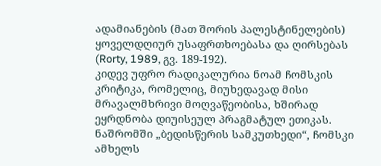ადამიანების (მათ შორის პალესტინელების) ყოველდღიურ უსაფრთხოებასა და ღირსებას (Rorty, 1989, გვ. 189-192).
კიდევ უფრო რადიკალურია ნოამ ჩომსკის კრიტიკა, რომელიც, მიუხედავად მისი მრავალმხრივი მოღვაწეობისა, ხშირად ეყრდნობა დიუისეულ პრაგმატულ ეთიკას. ნაშრომში „ბედისწერის სამკუთხედი“, ჩომსკი ამხელს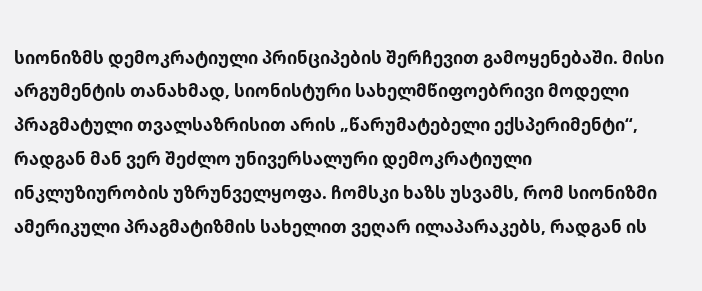სიონიზმს დემოკრატიული პრინციპების შერჩევით გამოყენებაში. მისი არგუმენტის თანახმად, სიონისტური სახელმწიფოებრივი მოდელი პრაგმატული თვალსაზრისით არის „წარუმატებელი ექსპერიმენტი“, რადგან მან ვერ შეძლო უნივერსალური დემოკრატიული ინკლუზიურობის უზრუნველყოფა. ჩომსკი ხაზს უსვამს, რომ სიონიზმი ამერიკული პრაგმატიზმის სახელით ვეღარ ილაპარაკებს, რადგან ის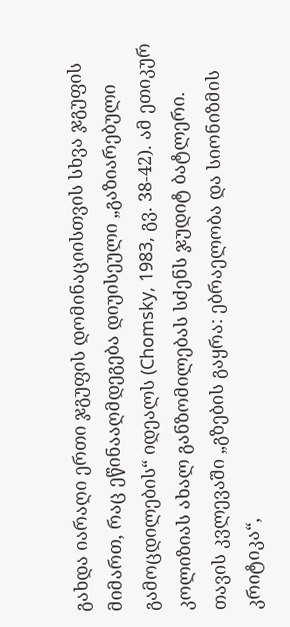გახდა იარაღი ერთი ჯგუფის დომინაციისთვის სხვა ჯგუფის მიმართ, რაც ეწინააღმდეგება დიუისეული „გაზიარებული გამოცდილების“ იდეალს (Chomsky, 1983, გვ. 38-42). ამ ეთიკურ კოლიზიას ახალ განზომილებას სძენს ჯუდიტ ბატლერი. თავის კვლევაში „გზების გაყრა: ებრაელობა და სიონიზმის კრიტიკა“,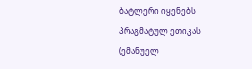ბატლერი იყენებს პრაგმატულ ეთიკას (ემანუელ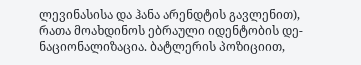ლევინასისა და ჰანა არენდტის გავლენით), რათა მოახდინოს ებრაული იდენტობის დე-ნაციონალიზაცია. ბატლერის პოზიციით,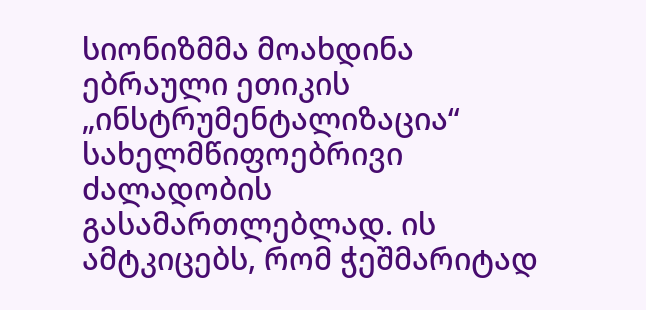სიონიზმმა მოახდინა ებრაული ეთიკის „ინსტრუმენტალიზაცია“ სახელმწიფოებრივი ძალადობის გასამართლებლად. ის ამტკიცებს, რომ ჭეშმარიტად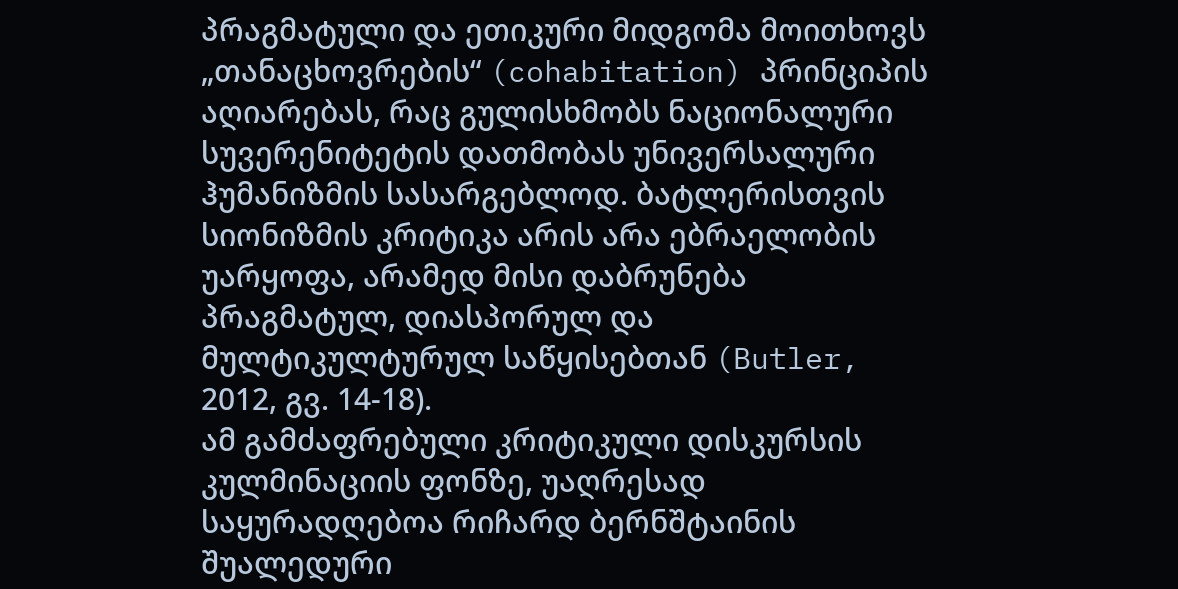პრაგმატული და ეთიკური მიდგომა მოითხოვს „თანაცხოვრების“ (cohabitation) პრინციპის აღიარებას, რაც გულისხმობს ნაციონალური სუვერენიტეტის დათმობას უნივერსალური ჰუმანიზმის სასარგებლოდ. ბატლერისთვის სიონიზმის კრიტიკა არის არა ებრაელობის უარყოფა, არამედ მისი დაბრუნება პრაგმატულ, დიასპორულ და მულტიკულტურულ საწყისებთან (Butler, 2012, გვ. 14-18).
ამ გამძაფრებული კრიტიკული დისკურსის კულმინაციის ფონზე, უაღრესად საყურადღებოა რიჩარდ ბერნშტაინის შუალედური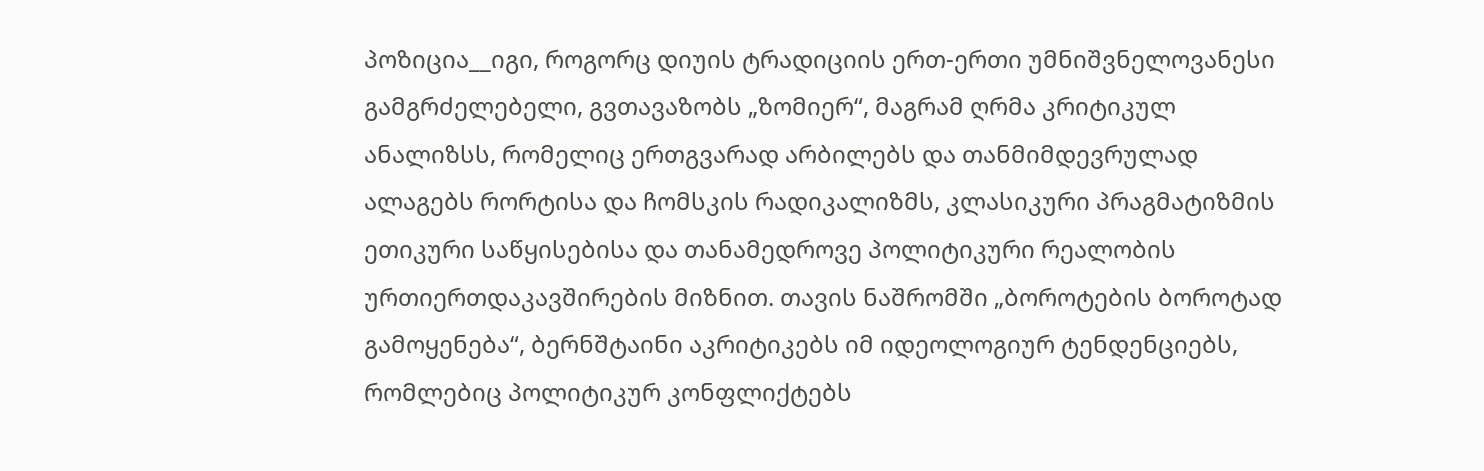პოზიცია__იგი, როგორც დიუის ტრადიციის ერთ-ერთი უმნიშვნელოვანესი გამგრძელებელი, გვთავაზობს „ზომიერ“, მაგრამ ღრმა კრიტიკულ ანალიზსს, რომელიც ერთგვარად არბილებს და თანმიმდევრულად ალაგებს რორტისა და ჩომსკის რადიკალიზმს, კლასიკური პრაგმატიზმის ეთიკური საწყისებისა და თანამედროვე პოლიტიკური რეალობის ურთიერთდაკავშირების მიზნით. თავის ნაშრომში „ბოროტების ბოროტად გამოყენება“, ბერნშტაინი აკრიტიკებს იმ იდეოლოგიურ ტენდენციებს, რომლებიც პოლიტიკურ კონფლიქტებს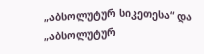„აბსოლუტურ სიკეთესა“ და „აბსოლუტურ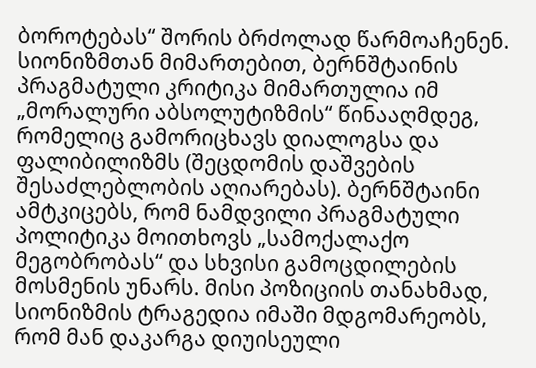ბოროტებას“ შორის ბრძოლად წარმოაჩენენ. სიონიზმთან მიმართებით, ბერნშტაინის პრაგმატული კრიტიკა მიმართულია იმ „მორალური აბსოლუტიზმის“ წინააღმდეგ, რომელიც გამორიცხავს დიალოგსა და ფალიბილიზმს (შეცდომის დაშვების შესაძლებლობის აღიარებას). ბერნშტაინი ამტკიცებს, რომ ნამდვილი პრაგმატული პოლიტიკა მოითხოვს „სამოქალაქო მეგობრობას“ და სხვისი გამოცდილების მოსმენის უნარს. მისი პოზიციის თანახმად, სიონიზმის ტრაგედია იმაში მდგომარეობს, რომ მან დაკარგა დიუისეული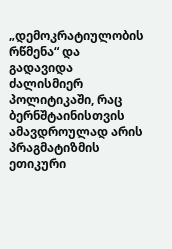„დემოკრატიულობის რწმენა“ და გადავიდა ძალისმიერ პოლიტიკაში, რაც ბერნშტაინისთვის ამავდროულად არის პრაგმატიზმის ეთიკური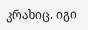კრახიც. იგი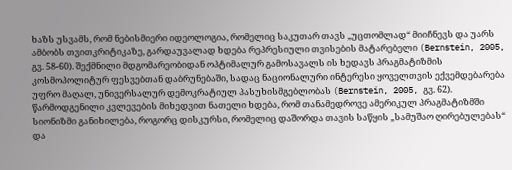ხაზს უსვამს, რომ ნებისმიერი იდეოლოგია, რომელიც საკუთარ თავს „უცთომლად“ მიიჩნევს და უარს ამბობს თვითკრიტიკაზე, გარდაუვალად ხდება რეპრესიული თვისების მატარებელი (Bernstein, 2005, გვ. 58-60). შექმნილი მდგომარეობიდან ოპტიმალურ გამოსავალს ის ხედავს პრაგმატიზმის კოსმოპოლიტურ ფესვებთან დაბრუნებაში, სადაც ნაციონალური ინტერესი ყოველთვის ექვემდებარება უფრო მაღალ, უნივერსალურ დემოკრატიულ პასუხისმგებლობას (Bernstein, 2005, გვ. 62).
წარმოდგენილი კვლევების მიხედვით ნათელი ხდება, რომ თანამედროვე ამერიკულ პრაგმატიზმში სიონიზმი განიხილება, როგორც დისკურსი, რომელიც დაშორდა თავის საწყის „სამუშაო ღირებულებას“ და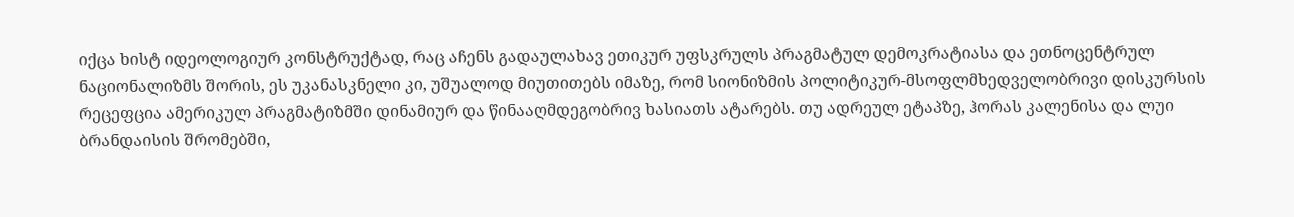იქცა ხისტ იდეოლოგიურ კონსტრუქტად, რაც აჩენს გადაულახავ ეთიკურ უფსკრულს პრაგმატულ დემოკრატიასა და ეთნოცენტრულ ნაციონალიზმს შორის, ეს უკანასკნელი კი, უშუალოდ მიუთითებს იმაზე, რომ სიონიზმის პოლიტიკურ-მსოფლმხედველობრივი დისკურსის რეცეფცია ამერიკულ პრაგმატიზმში დინამიურ და წინააღმდეგობრივ ხასიათს ატარებს. თუ ადრეულ ეტაპზე, ჰორას კალენისა და ლუი ბრანდაისის შრომებში,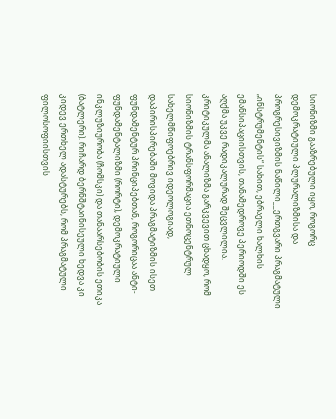სიონიზმი გააზრებული იყო, როგორც დემოკრატიული პლურალიზმისა და პროგრესივიზმის ნაწილი__ერთგვარი პრაგმატული „ინსტრუმენტის“ სახით, ებრაელი ხალხის ემანსიპაციისთვის, თანამედროვე პერიოდში ეს აღქმა უკვე რადიკალურად შეცვლილია. კრიტიკულმა ანალიზმა გარკვევით ცხადყო, რომ სიონიზმის ტრანსფორმაცია ეთნოცენტრულ სახელმწიფოებრივ იდეოლოგიად, დაპირისპირებაში მოვიდა პრაგმატიზმის ისეთ ფუნდამენტურ პრინციპებთან, როგორიცაა ანტი-ფუნდამენტალიზმი (რორტი), დემოკრატიული ინკლუზიურობა (ჩომსკი) და თანაარსებობის ეთიკა (ბატლერი). რიჩარდ ბერნშტაინისეული ხედვა კი კიდევ ერთხელ ადასტურებს, რომ პრაგმატული ფილოსოფიისთვის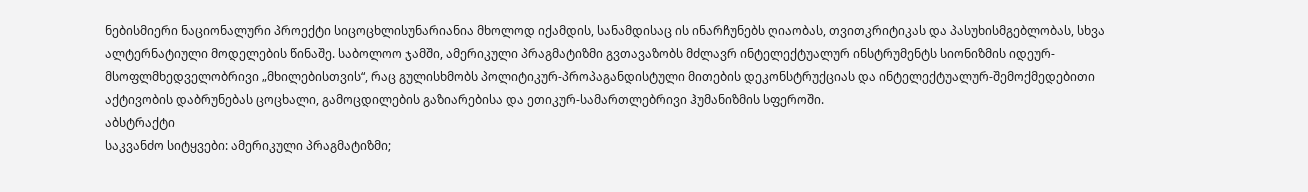ნებისმიერი ნაციონალური პროექტი სიცოცხლისუნარიანია მხოლოდ იქამდის, სანამდისაც ის ინარჩუნებს ღიაობას, თვითკრიტიკას და პასუხისმგებლობას, სხვა ალტერნატიული მოდელების წინაშე. საბოლოო ჯამში, ამერიკული პრაგმატიზმი გვთავაზობს მძლავრ ინტელექტუალურ ინსტრუმენტს სიონიზმის იდეურ-მსოფლმხედველობრივი „მხილებისთვის“, რაც გულისხმობს პოლიტიკურ-პროპაგანდისტული მითების დეკონსტრუქციას და ინტელექტუალურ-შემოქმედებითი აქტივობის დაბრუნებას ცოცხალი, გამოცდილების გაზიარებისა და ეთიკურ-სამართლებრივი ჰუმანიზმის სფეროში.
აბსტრაქტი
საკვანძო სიტყვები: ამერიკული პრაგმატიზმი;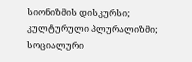სიონიზმის დისკურსი; კულტურული პლურალიზმი; სოციალური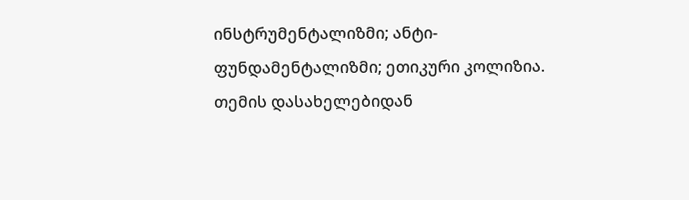ინსტრუმენტალიზმი; ანტი-ფუნდამენტალიზმი; ეთიკური კოლიზია.
თემის დასახელებიდან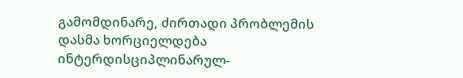გამომდინარე, ძირთადი პრობლემის დასმა ხორციელდება ინტერდისციპლინარულ-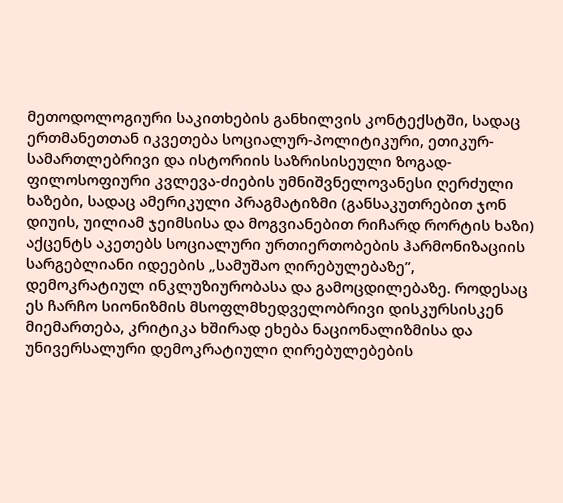მეთოდოლოგიური საკითხების განხილვის კონტექსტში, სადაც ერთმანეთთან იკვეთება სოციალურ-პოლიტიკური, ეთიკურ-სამართლებრივი და ისტორიის საზრისისეული ზოგად-ფილოსოფიური კვლევა-ძიების უმნიშვნელოვანესი ღერძული ხაზები, სადაც ამერიკული პრაგმატიზმი (განსაკუთრებით ჯონ დიუის, უილიამ ჯეიმსისა და მოგვიანებით რიჩარდ რორტის ხაზი) აქცენტს აკეთებს სოციალური ურთიერთობების ჰარმონიზაციის სარგებლიანი იდეების „სამუშაო ღირებულებაზე”, დემოკრატიულ ინკლუზიურობასა და გამოცდილებაზე. როდესაც ეს ჩარჩო სიონიზმის მსოფლმხედველობრივი დისკურსისკენ მიემართება, კრიტიკა ხშირად ეხება ნაციონალიზმისა და უნივერსალური დემოკრატიული ღირებულებების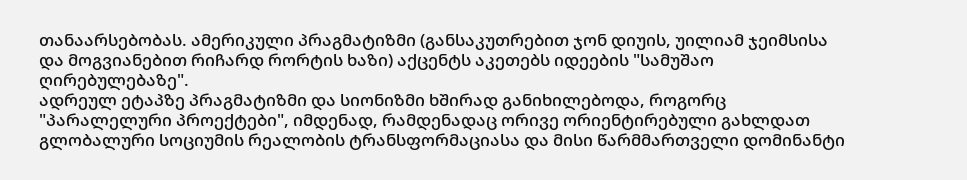თანაარსებობას. ამერიკული პრაგმატიზმი (განსაკუთრებით ჯონ დიუის, უილიამ ჯეიმსისა და მოგვიანებით რიჩარდ რორტის ხაზი) აქცენტს აკეთებს იდეების "სამუშაო ღირებულებაზე".
ადრეულ ეტაპზე პრაგმატიზმი და სიონიზმი ხშირად განიხილებოდა, როგორც "პარალელური პროექტები", იმდენად, რამდენადაც ორივე ორიენტირებული გახლდათ გლობალური სოციუმის რეალობის ტრანსფორმაციასა და მისი წარმმართველი დომინანტი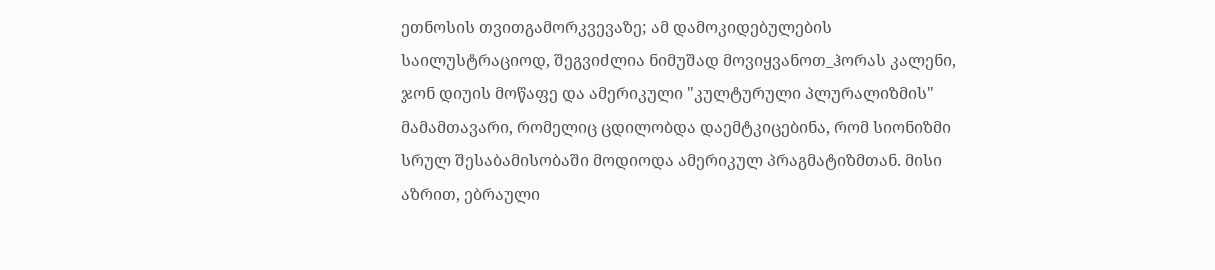ეთნოსის თვითგამორკვევაზე; ამ დამოკიდებულების საილუსტრაციოდ, შეგვიძლია ნიმუშად მოვიყვანოთ_ჰორას კალენი, ჯონ დიუის მოწაფე და ამერიკული "კულტურული პლურალიზმის" მამამთავარი, რომელიც ცდილობდა დაემტკიცებინა, რომ სიონიზმი სრულ შესაბამისობაში მოდიოდა ამერიკულ პრაგმატიზმთან. მისი აზრით, ებრაული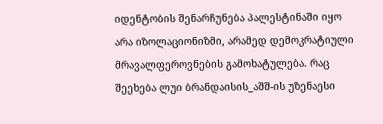იდენტობის შენარჩუნება პალესტინაში იყო არა იზოლაციონიზმი, არამედ დემოკრატიული მრავალფეროვნების გამოხატულება. რაც შეეხება ლუი ბრანდაისის_აშშ-ის უზენაესი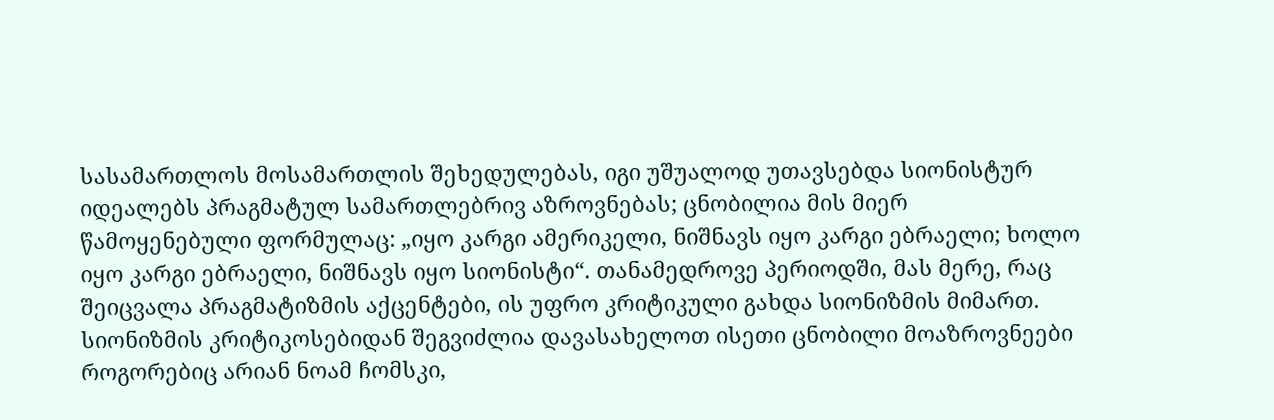სასამართლოს მოსამართლის შეხედულებას, იგი უშუალოდ უთავსებდა სიონისტურ იდეალებს პრაგმატულ სამართლებრივ აზროვნებას; ცნობილია მის მიერ წამოყენებული ფორმულაც: „იყო კარგი ამერიკელი, ნიშნავს იყო კარგი ებრაელი; ხოლო იყო კარგი ებრაელი, ნიშნავს იყო სიონისტი“. თანამედროვე პერიოდში, მას მერე, რაც შეიცვალა პრაგმატიზმის აქცენტები, ის უფრო კრიტიკული გახდა სიონიზმის მიმართ. სიონიზმის კრიტიკოსებიდან შეგვიძლია დავასახელოთ ისეთი ცნობილი მოაზროვნეები როგორებიც არიან ნოამ ჩომსკი,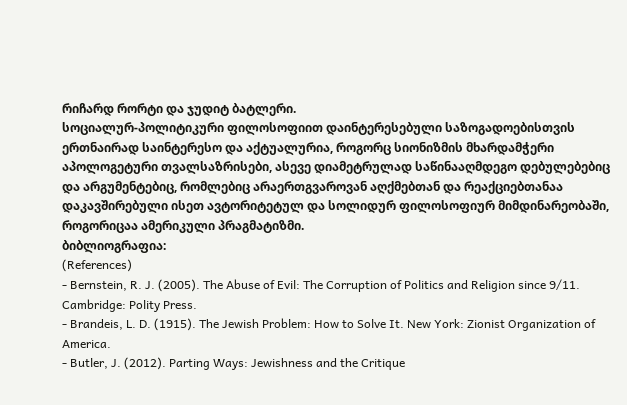რიჩარდ რორტი და ჯუდიტ ბატლერი.
სოციალურ-პოლიტიკური ფილოსოფიით დაინტერესებული საზოგადოებისთვის ერთნაირად საინტერესო და აქტუალურია, როგორც სიონიზმის მხარდამჭერი აპოლოგეტური თვალსაზრისები, ასევე დიამეტრულად საწინააღმდეგო დებულებებიც და არგუმენტებიც, რომლებიც არაერთგვაროვან აღქმებთან და რეაქციებთანაა დაკავშირებული ისეთ ავტორიტეტულ და სოლიდურ ფილოსოფიურ მიმდინარეობაში, როგორიცაა ამერიკული პრაგმატიზმი.
ბიბლიოგრაფია:
(References)
- Bernstein, R. J. (2005). The Abuse of Evil: The Corruption of Politics and Religion since 9/11. Cambridge: Polity Press.
- Brandeis, L. D. (1915). The Jewish Problem: How to Solve It. New York: Zionist Organization of America.
- Butler, J. (2012). Parting Ways: Jewishness and the Critique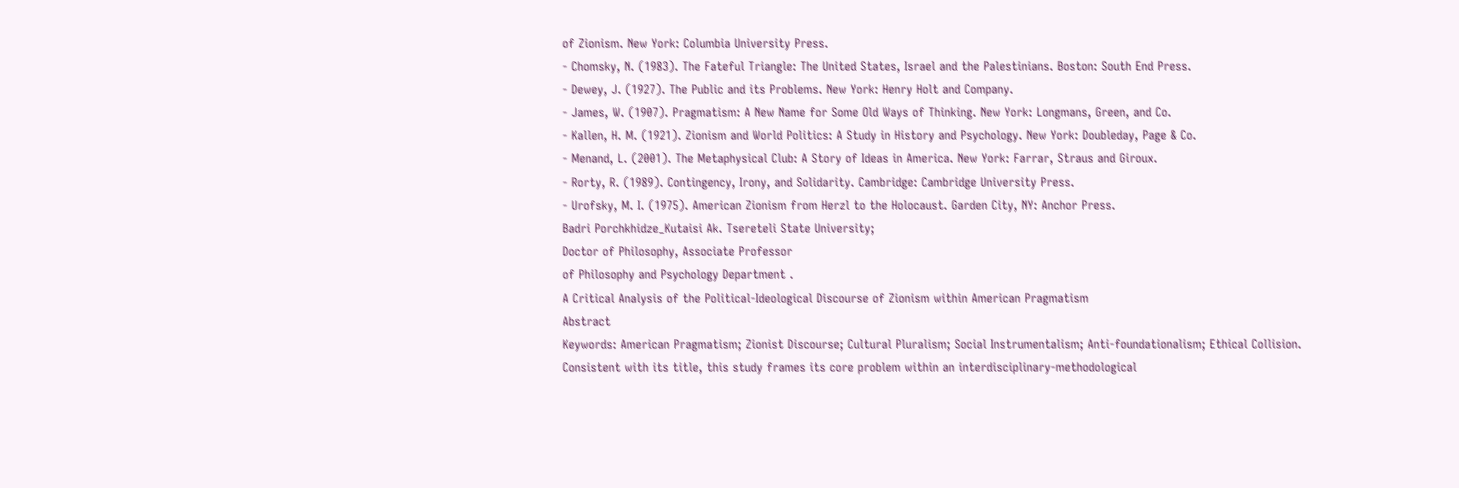of Zionism. New York: Columbia University Press.
- Chomsky, N. (1983). The Fateful Triangle: The United States, Israel and the Palestinians. Boston: South End Press.
- Dewey, J. (1927). The Public and its Problems. New York: Henry Holt and Company.
- James, W. (1907). Pragmatism: A New Name for Some Old Ways of Thinking. New York: Longmans, Green, and Co.
- Kallen, H. M. (1921). Zionism and World Politics: A Study in History and Psychology. New York: Doubleday, Page & Co.
- Menand, L. (2001). The Metaphysical Club: A Story of Ideas in America. New York: Farrar, Straus and Giroux.
- Rorty, R. (1989). Contingency, Irony, and Solidarity. Cambridge: Cambridge University Press.
- Urofsky, M. I. (1975). American Zionism from Herzl to the Holocaust. Garden City, NY: Anchor Press.
Badri Porchkhidze_Kutaisi Ak. Tsereteli State University;
Doctor of Philosophy, Associate Professor
of Philosophy and Psychology Department .
A Critical Analysis of the Political-Ideological Discourse of Zionism within American Pragmatism
Abstract
Keywords: American Pragmatism; Zionist Discourse; Cultural Pluralism; Social Instrumentalism; Anti-foundationalism; Ethical Collision.
Consistent with its title, this study frames its core problem within an interdisciplinary-methodological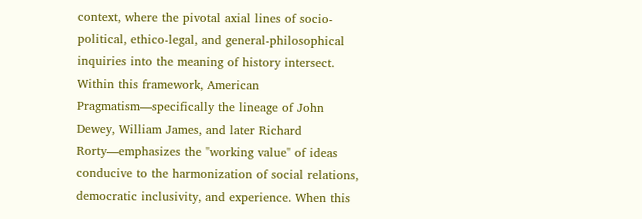context, where the pivotal axial lines of socio-political, ethico-legal, and general-philosophical inquiries into the meaning of history intersect. Within this framework, American Pragmatism—specifically the lineage of John Dewey, William James, and later Richard Rorty—emphasizes the "working value" of ideas conducive to the harmonization of social relations, democratic inclusivity, and experience. When this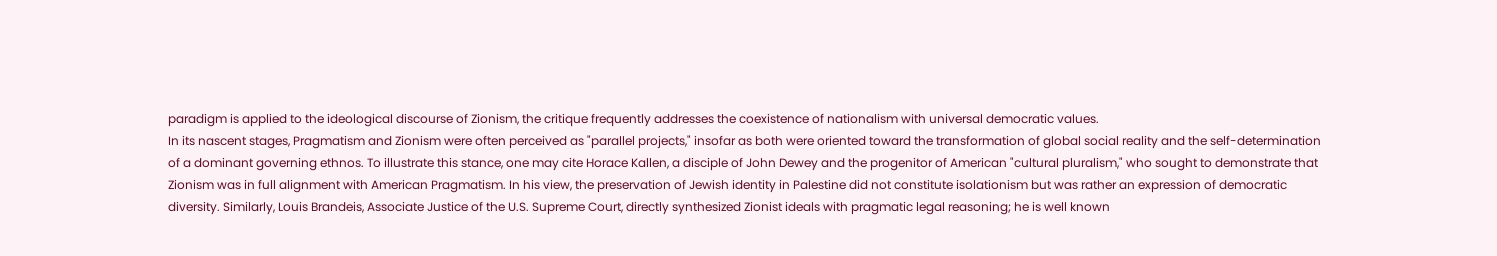paradigm is applied to the ideological discourse of Zionism, the critique frequently addresses the coexistence of nationalism with universal democratic values.
In its nascent stages, Pragmatism and Zionism were often perceived as "parallel projects," insofar as both were oriented toward the transformation of global social reality and the self-determination of a dominant governing ethnos. To illustrate this stance, one may cite Horace Kallen, a disciple of John Dewey and the progenitor of American "cultural pluralism," who sought to demonstrate that Zionism was in full alignment with American Pragmatism. In his view, the preservation of Jewish identity in Palestine did not constitute isolationism but was rather an expression of democratic diversity. Similarly, Louis Brandeis, Associate Justice of the U.S. Supreme Court, directly synthesized Zionist ideals with pragmatic legal reasoning; he is well known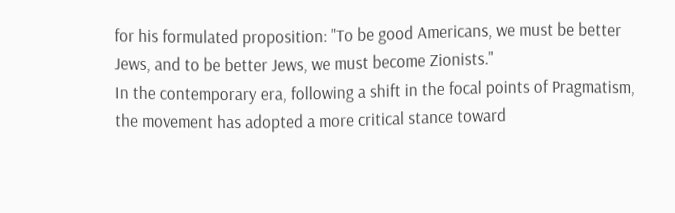for his formulated proposition: "To be good Americans, we must be better Jews, and to be better Jews, we must become Zionists."
In the contemporary era, following a shift in the focal points of Pragmatism, the movement has adopted a more critical stance toward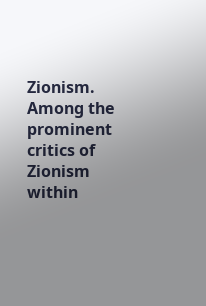Zionism. Among the prominent critics of Zionism within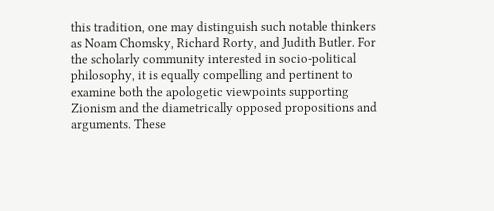this tradition, one may distinguish such notable thinkers as Noam Chomsky, Richard Rorty, and Judith Butler. For the scholarly community interested in socio-political philosophy, it is equally compelling and pertinent to examine both the apologetic viewpoints supporting Zionism and the diametrically opposed propositions and arguments. These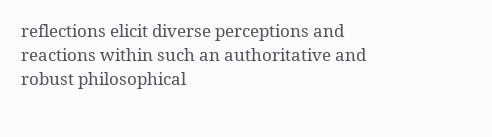reflections elicit diverse perceptions and reactions within such an authoritative and robust philosophical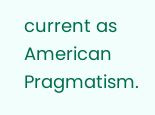current as American Pragmatism.